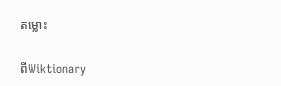តម្លោះ

ពីWiktionary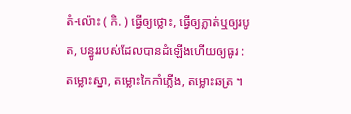តំ-ល៉ោះ ( កិ. ) ធ្វើឲ្យថ្លោះ, ធ្វើឲ្យភ្លាត់ឬឲ្យរបូត, បន្ធូររបស់ដែលបានដំឡើងហើយឲ្យធូរ : តម្លោះស្នា, តម្លោះកៃកាំភ្លើង, តម្លោះឆត្រ ។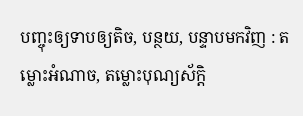បញ្ចុះឲ្យទាបឲ្យតិច, បន្ថយ, បន្ទាបមកវិញ : តម្លោះអំណាច, តម្លោះបុណ្យស័ក្ដិ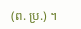(ព. ប្រ.) ។